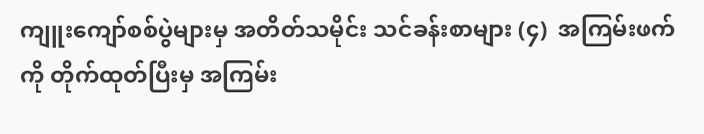ကျူးကျော်စစ်ပွဲများမှ အတိတ်သမိုင်း သင်ခန်းစာများ (၄)  အကြမ်းဖက်ကို တိုက်ထုတ်ပြီးမှ အကြမ်း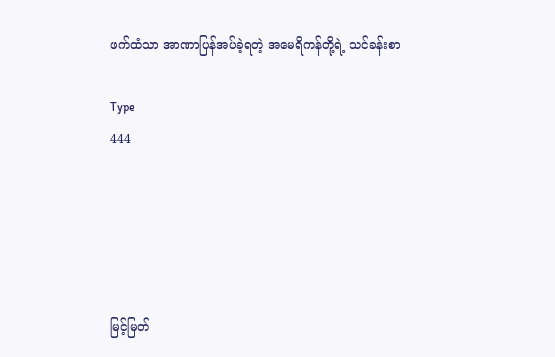ဖက်ထံသာ အာဏာပြန်အပ်ခဲ့ရတဲ့ အမေရိကန်တို့ရဲ့ သင်ခန်းစာ

Type
444





မြင့်မြတ်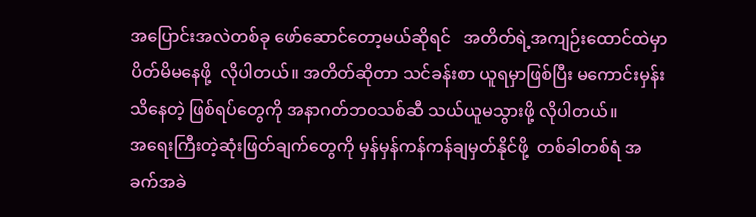အပြောင်းအလဲတစ်ခု ဖော်ဆောင်တော့မယ်ဆိုရင်   အတိတ်ရဲ့အကျဉ်းထောင်ထဲမှာ ပိတ်မိမနေဖို့  လိုပါတယ်။ အတိတ်ဆိုတာ သင်ခန်းစာ ယူရမှာဖြစ်ပြီး မကောင်းမှန်းသိနေတဲ့ ဖြစ်ရပ်တွေကို အနာဂတ်ဘ၀သစ်ဆီ သယ်ယူမသွားဖို့ လိုပါတယ်။
အရေးကြီးတဲ့ဆုံးဖြတ်ချက်တွေကို မှန်မှန်ကန်ကန်ချမှတ်နိုင်ဖို့  တစ်ခါတစ်ရံ အခက်အခဲ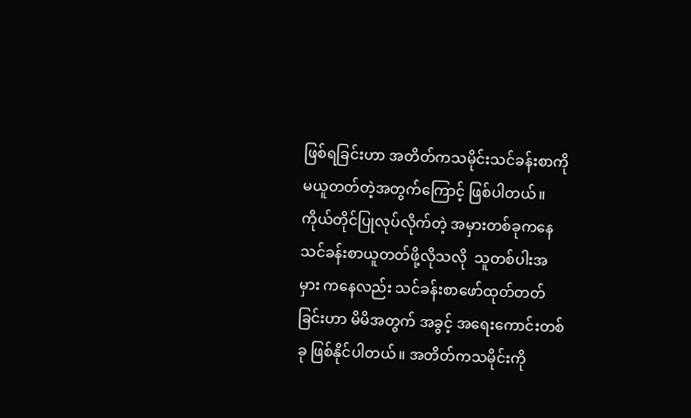ဖြစ်ရခြင်းဟာ အတိတ်ကသမိုင်းသင်ခန်းစာကို မယူတတ်တဲ့အတွက်ကြောင့် ဖြစ်ပါတယ်။ ကိုယ်တိုင်ပြုလုပ်လိုက်တဲ့ အမှားတစ်ခုကနေ  သင်ခန်းစာယူတတ်ဖို့လိုသလို  သူတစ်ပါးအမှား ကနေလည်း သင်ခန်းစာဖော်ထုတ်တတ်ခြင်းဟာ မိမိအတွက် အခွင့် အရေးကောင်းတစ်ခု ဖြစ်နိုင်ပါတယ်။ အတိတ်ကသမိုင်းကို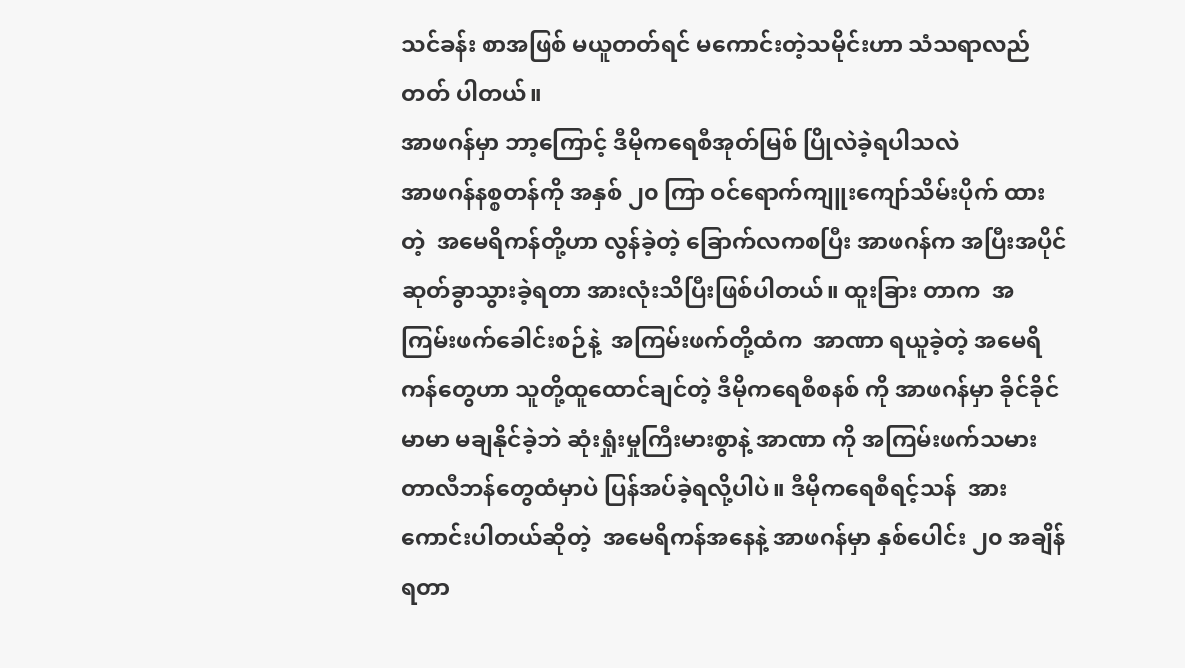သင်ခန်း စာအဖြစ် မယူတတ်ရင် မကောင်းတဲ့သမိုင်းဟာ သံသရာလည်တတ် ပါတယ်။
အာဖဂန်မှာ ဘာ့ကြောင့် ဒီမိုကရေစီအုတ်မြစ် ပြိုလဲခဲ့ရပါသလဲ
အာဖဂန်နစ္စတန်ကို အနှစ် ၂၀ ကြာ ဝင်ရောက်ကျူးကျော်သိမ်းပိုက် ထားတဲ့  အမေရိကန်တို့ဟာ လွန်ခဲ့တဲ့ ခြောက်လကစပြီး အာဖဂန်က အပြီးအပိုင် ဆုတ်ခွာသွားခဲ့ရတာ အားလုံးသိပြီးဖြစ်ပါတယ်။ ထူးခြား တာက  အကြမ်းဖက်ခေါင်းစဉ်နဲ့  အကြမ်းဖက်တို့ထံက  အာဏာ ရယူခဲ့တဲ့ အမေရိကန်တွေဟာ သူတို့ထူထောင်ချင်တဲ့ ဒီမိုကရေစီစနစ် ကို အာဖဂန်မှာ ခိုင်ခိုင်မာမာ မချနိုင်ခဲ့ဘဲ ဆုံးရှုံးမှုကြီးမားစွာနဲ့ အာဏာ ကို အကြမ်းဖက်သမား တာလီဘန်တွေထံမှာပဲ ပြန်အပ်ခဲ့ရလို့ပါပဲ။ ဒီမိုကရေစီရင့်သန်  အားကောင်းပါတယ်ဆိုတဲ့  အမေရိကန်အနေနဲ့ အာဖဂန်မှာ နှစ်ပေါင်း ၂၀ အချိန်ရတာ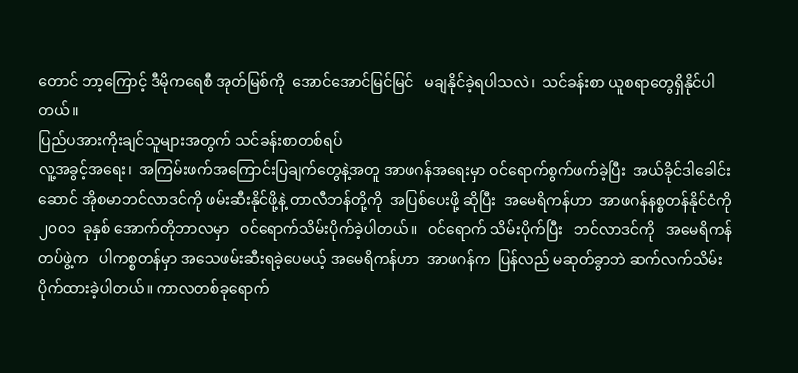တောင် ဘာ့ကြောင့် ဒီမိုကရေစီ အုတ်မြစ်ကို  အောင်အောင်မြင်မြင်   မချနိုင်ခဲ့ရပါသလဲ၊  သင်ခန်းစာ ယူစရာတွေရှိနိုင်ပါတယ်။
ပြည်ပအားကိုးချင်သူများအတွက် သင်ခန်းစာတစ်ရပ်
လူ့အခွင့်အရေး၊  အကြမ်းဖက်အကြောင်းပြချက်တွေနဲ့အတူ အာဖဂန်အရေးမှာ ဝင်ရောက်စွက်ဖက်ခဲ့ပြီး  အယ်ခိုင်ဒါခေါင်းဆောင် အိုစမာဘင်လာဒင်ကို ဖမ်းဆီးနိုင်ဖို့နဲ့ တာလီဘန်တို့ကို  အပြစ်ပေးဖို့ ဆိုပြီး  အမေရိကန်ဟာ  အာဖဂန်နစ္စတန်နိုင်ငံကို  ၂၀၀၁  ခုနှစ် အောက်တိုဘာလမှာ   ဝင်ရောက်သိမ်းပိုက်ခဲ့ပါတယ်။   ဝင်ရောက် သိမ်းပိုက်ပြီး   ဘင်လာဒင်ကို   အမေရိကန်တပ်ဖွဲ့က   ပါကစ္စတန်မှာ အသေဖမ်းဆီးရခဲ့ပေမယ့် အမေရိကန်ဟာ  အာဖဂန်က  ပြန်လည် မဆုတ်ခွာဘဲ ဆက်လက်သိမ်းပိုက်ထားခဲ့ပါတယ်။ ကာလတစ်ခုရောက်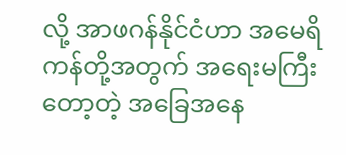လို့ အာဖဂန်နိုင်ငံဟာ အမေရိကန်တို့အတွက် အရေးမကြီးတော့တဲ့ အခြေအနေ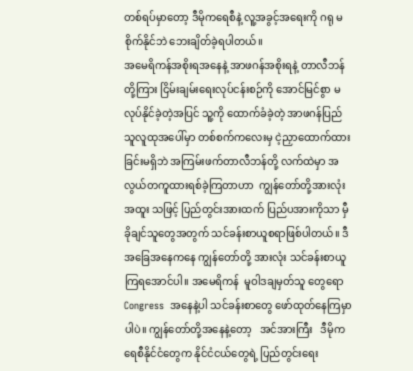တစ်ရပ်မှာတော့ ဒီမိုကရေစီနဲ့ လူ့အခွင့်အရေးကို ဂရု မစိုက်နိုင်ဘဲ ဘေးချိတ်ခဲ့ရပါတယ်၊၊
အမေရိကန်အစိုးရအနေနဲ့ အာဖဂန်အစိုးရနဲ့ တာလီဘန်တို့ကြား ငြိမ်းချမ်းရေးလုပ်ငန်းစဉ်ကို အောင်မြင်စွာ မလုပ်နိုင်ခဲ့တဲ့အပြင် သူ့ကို ထောက်ခံခဲ့တဲ့ အာဖဂန်ပြည်သူလူထုအပေါ်မှာ တစ်စက်ကလေးမှ ငဲ့ညှာထောက်ထားခြင်းမရှိဘဲ အကြမ်းဖက်တာလီဘန်တို့ လက်ထဲမှာ အလွယ်တကူထားရစ်ခဲ့ကြတာဟာ  ကျွန်တော်တို့အားလုံး  အထူး သဖြင့် ပြည်တွင်းအားထက် ပြည်ပအားကိုသာ မှီခိုချင်သူတွေအတွက် သင်ခန်းစာယူစရာဖြစ်ပါတယ်။ ဒီအခြေအနေကနေ ကျွန်တော်တို့ အားလုံး သင်ခန်းစာယူကြရအောင်ပါ။ အမေရိကန်  မူဝါဒချမှတ်သူ တွေရော  Congress  အနေနဲ့ပါ သင်ခန်းစာတွေ ဖော်ထုတ်နေကြမှာပါပဲ။ ကျွန်တော်တို့အနေနဲ့တော့   အင်အားကြီး   ဒီမိုကရေစီနိုင်ငံတွေက နိုင်ငံငယ်တွေရဲ့ ပြည်တွင်းရေး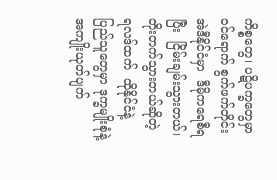ကိစ္စတွေ၊ ပဋိပက္ခတွေမှာ ဝင်ရောက် စွက်ဖက်တိုင်း အဲဒီနိုင်ငံမှာ  ဒီမိုကရေစီရပြီး  ငြိမ်းချမ်းသွားတယ်၊ တိုးတက်သွားတယ်ဆိုတဲ့  ရလဒ်ထက်  ထိုနိုင်ငံနဲ့  ပြည်သူတွေမှာ ဒုက္ခမျိုးစုံနဲ့   အကျိုးယုတ်ပျက်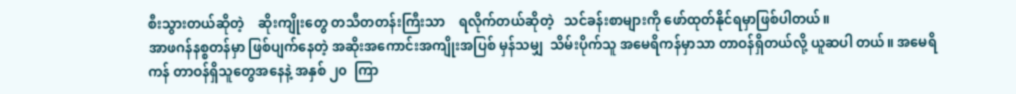စီးသွားတယ်ဆိုတဲ့    ဆိုးကျိုးတွေ တသီတတန်းကြီးသာ    ရလိုက်တယ်ဆိုတဲ့   သင်ခန်းစာများကို ဖော်ထုတ်နိုင်ရမှာဖြစ်ပါတယ်။
အာဖဂန်နစ္စတန်မှာ ဖြစ်ပျက်နေတဲ့ အဆိုးအကောင်းအကျိုးအပြစ် မှန်သမျှ  သိမ်းပိုက်သူ အမေရိကန်မှာသာ တာဝန်ရှိတယ်လို့ ယူဆပါ တယ်။ အမေရိကန် တာဝန်ရှိသူတွေအနေနဲ့ အနှစ် ၂၀  ကြာ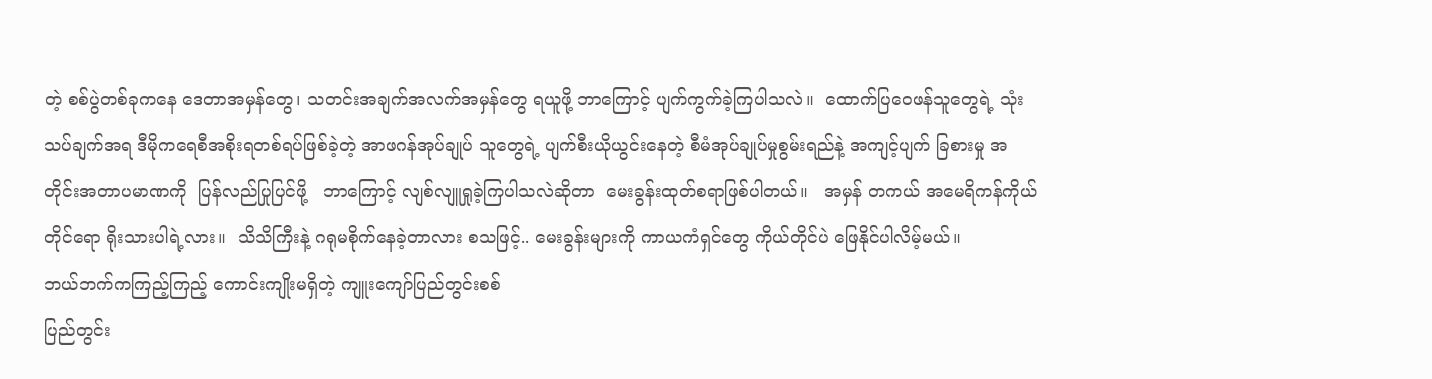တဲ့ စစ်ပွဲတစ်ခုကနေ ဒေတာအမှန်တွေ၊ သတင်းအချက်အလက်အမှန်တွေ ရယူဖို့ ဘာကြောင့် ပျက်ကွက်ခဲ့ကြပါသလဲ။  ထောက်ပြဝေဖန်သူတွေရဲ့ သုံးသပ်ချက်အရ ဒီမိုကရေစီအစိုးရတစ်ရပ်ဖြစ်ခဲ့တဲ့ အာဖဂန်အုပ်ချုပ် သူတွေရဲ့ ပျက်စီးယိုယွင်းနေတဲ့ စီမံအုပ်ချုပ်မှုစွမ်းရည်နဲ့ အကျင့်ပျက် ခြစားမှု အတိုင်းအတာပမာဏကို  ပြန်လည်ပြုပြင်ဖို့   ဘာကြောင့် လျစ်လျူရှုခဲ့ကြပါသလဲဆိုတာ  မေးခွန်းထုတ်စရာဖြစ်ပါတယ်။   အမှန် တကယ် အမေရိကန်ကိုယ်တိုင်ရော ရိုးသားပါရဲ့လား။  သိသိကြီးနဲ့ ဂရုမစိုက်နေခဲ့တာလား စသဖြင့်.. မေးခွန်းများကို ကာယကံရှင်တွေ ကိုယ်တိုင်ပဲ ဖြေနိုင်ပါလိမ့်မယ်။
ဘယ်ဘက်ကကြည့်ကြည့် ကောင်းကျိုးမရှိတဲ့ ကျူးကျော်ပြည်တွင်းစစ်
ပြည်တွင်း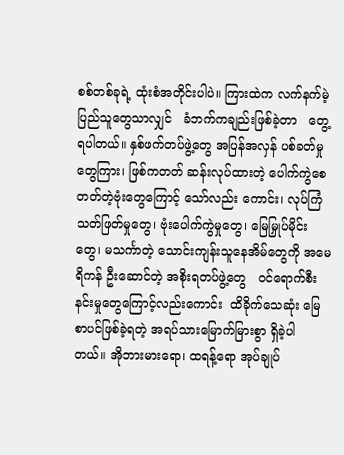စစ်တစ်ခုရဲ့ ထုံးစံအတိုင်းပါပဲ။ ကြားထဲက လက်နက်မဲ့ ပြည်သူတွေသာလျှင်   ခံဘက်ကချည်းဖြစ်ခဲ့တာ   တွေ့ရပါတယ်။ နှစ်ဖက်တပ်ဖွဲ့တွေ အပြန်အလှန် ပစ်ခတ်မှုတွေကြား၊ ဖြစ်ကတတ် ဆန်းလုပ်ထားတဲ့ ပေါက်ကွဲစေတတ်တဲ့ဗုံးတွေကြောင့် သော်လည်း ကောင်း၊ လုပ်ကြံသတ်ဖြတ်မှုတွေ၊ ဗုံးပေါက်ကွဲမှုတွေ၊ မြေမြှုပ်မိုင်းတွေ၊ မသင်္ကာတဲ့ သောင်းကျန်းသူနေအိမ်တွေကို အမေရိကန် ဦးဆောင်တဲ့ အစိုးရတပ်ဖွဲ့တွေ   ဝင်ရောက်စီးနင်းမှုတွေကြောင့်လည်းကောင်း  ထိခိုက်သေဆုံး မြေစာပင်ဖြစ်ခဲ့ရတဲ့ အရပ်သားမြောက်မြားစွာ ရှိခဲ့ပါ တယ်။ အိုဘားမားရော၊ ထရန့်ရော အုပ်ချုပ်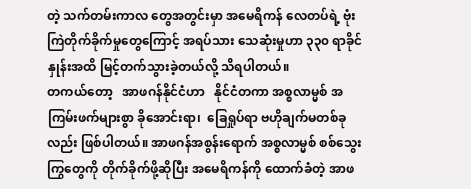တဲ့ သက်တမ်းကာလ တွေအတွင်းမှာ အမေရိကန် လေတပ်ရဲ့ ဗုံးကြဲတိုက်ခိုက်မှုတွေကြောင့် အရပ်သား သေဆုံးမှုဟာ ၃၃၀ ရာခိုင်နှုန်းအထိ မြင့်တက်သွားခဲ့တယ်လို့ သိရပါတယ်။
တကယ်တော့   အာဖဂန်နိုင်ငံဟာ   နိုင်ငံတကာ အစ္စလာမ္မစ် အကြမ်းဖက်များစွာ ခိုအောင်းရာ၊  ခြေရှုပ်ရာ ဗဟိုချက်မတစ်ခုလည်း ဖြစ်ပါတယ်။ အာဖဂန်အစွန်းရောက် အစ္စလာမ္မစ် စစ်သွေးကြွတွေကို တိုက်ခိုက်ဖို့ဆိုပြီး အမေရိကန်ကို ထောက်ခံတဲ့ အာဖ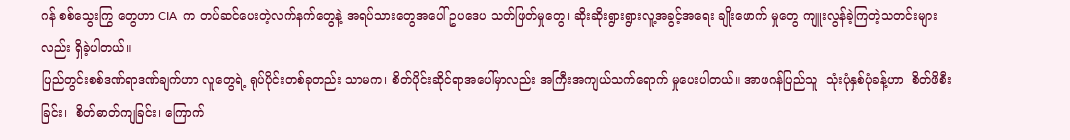ဂန် စစ်သွေးကြွ တွေဟာ CIA  က တပ်ဆင်ပေးတဲ့လက်နက်တွေနဲ့ အရပ်သားတွေအပေါ် ဥပဒေပ သတ်ဖြတ်မှုတွေ၊ ဆိုးဆိုးရွားရွားလူ့အခွင့်အရေး ချိုးဖောက် မှုတွေ ကျူးလွန်ခဲ့ကြတဲ့သတင်းများလည်း ရှိခဲ့ပါတယ်။
ပြည်တွင်းစစ်ဒဏ်ရာဒဏ်ချက်ဟာ လူတွေရဲ့ ရုပ်ပိုင်းတစ်ခုတည်း သာမက၊ စိတ်ပိုင်းဆိုင်ရာအပေါ်မှာလည်း အကြီးအကျယ်သက်ရောက် မှုပေးပါတယ်။ အာဖဂန်ပြည်သူ  သုံးပုံနှစ်ပုံခန့်ဟာ  စိတ်ဖိစီးခြင်း၊  စိတ်ဓာတ်ကျခြင်း၊ ကြောက်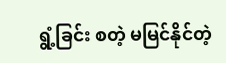ရွံ့ခြင်း စတဲ့ မမြင်နိုင်တဲ့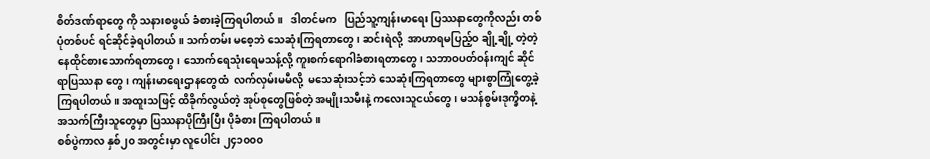စိတ်ဒဏ်ရာတွေ ကို သနားစဖွယ် ခံစားခဲ့ကြရပါတယ်။   ဒါတင်မက   ပြည်သူ့ကျန်းမာရေး ပြဿနာတွေကိုလည်း တစ်ပုံတစ်ပင် ရင်ဆိုင်ခဲ့ရပါတယ်။ သက်တမ်း မစေ့ဘဲ သေဆုံးကြရတာတွေ၊ ဆင်းရဲလို့  အာဟာရမပြည့်ဝ ချို့ချို့ တဲ့တဲ့ နေထိုင်စားသောက်ရတာတွေ၊ သောက်ရေသုံးရေမသန့်လို့ ကူးစက်ရောဂါခံစားရတာတွေ၊ သဘာဝပတ်ဝန်းကျင် ဆိုင်ရာပြဿနာ တွေ၊ ကျန်းမာရေးဌာနတွေထံ  လက်လှမ်းမမီလို့  မသေဆုံးသင့်ဘဲ သေဆုံးကြရတာတွေ များစွာကြုံတွေ့ခဲ့ကြရပါတယ်။ အထူးသဖြင့် ထိခိုက်လွယ်တဲ့ အုပ်စုတွေဖြစ်တဲ့ အမျိုးသမီးနဲ့ ကလေးသူငယ်တွေ၊ မသန်စွမ်းဒုက္ခိတနဲ့ အသက်ကြီးသူတွေမှာ ပြဿနာပိုကြီးပြီး ပိုခံစား ကြရပါတယ်။
စစ်ပွဲကာလ နှစ်၂၀ အတွင်းမှာ လူပေါင်း ၂၄၁၀၀၀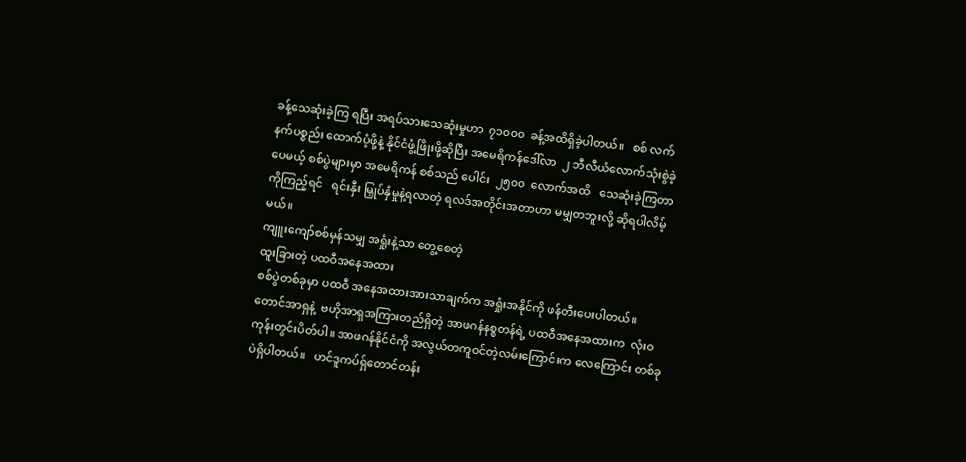ခန့်သေဆုံးခဲ့ကြ ရပြီး အရပ်သားသေဆုံးမှုဟာ  ၇၁၀၀၀  ခန့်အထိရှိခဲ့ပါတယ်။   စစ် လက်နက်ပစ္စည်း ထောက်ပံ့ဖို့နဲ့ နိုင်ငံဖွံ့ဖြိုးဖို့ဆိုပြီး အမေရိကန်ဒေါ်လာ  ၂ ဘီလီယံလောက်သုံးစွဲခဲ့ပေမယ့် စစ်ပွဲများမှာ အမေရိကန် စစ်သည် ပေါင်း  ၂၅၀၀  လောက်အထိ   သေဆုံးခဲ့ကြတာကိုကြည့်ရင်   ရင်းနှီး မြှုပ်နှံမှုနဲ့ရလာတဲ့ ရလဒ်အတိုင်းအတာဟာ မမျှတဘူးလို့ ဆိုရပါလိမ့် မယ်။
ကျူးကျော်စစ်မှန်သမျှ အရှုံးနဲ့သာ တွေ့စေတဲ့
ထူးခြားတဲ့ ပထဝီအနေအထား
စစ်ပွဲတစ်ခုမှာ ပထဝီ အနေအထားအားသာချက်က အရှုံးအနိုင်ကို ဖန်တီးပေးပါတယ်။  တောင်အာရှနဲ့  ဗဟိုအာရှအကြားတည်ရှိတဲ့ အာဖဂန်နစ္စတန်ရဲ့ ပထဝီအနေအထားက  လုံးဝကုန်းတွင်းပိတ်ပါ။ အာဖဂန်နိုင်ငံကို အလွယ်တကူဝင်တဲ့လမ်းကြောင်းက လေကြောင်း တစ်ခုပဲရှိပါတယ်။   ဟင်ဒူကပ်ရှ်တောင်တန်း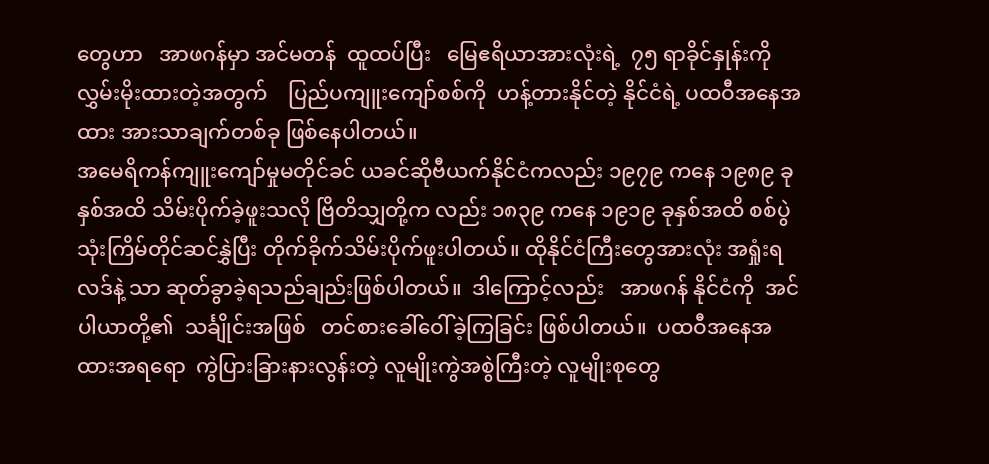တွေဟာ   အာဖဂန်မှာ အင်မတန်  ထူထပ်ပြီး   မြေဧရိယာအားလုံးရဲ့  ၇၅ ရာခိုင်နှုန်းကို လွှမ်းမိုးထားတဲ့အတွက်    ပြည်ပကျူးကျော်စစ်ကို  ဟန့်တားနိုင်တဲ့ နိုင်ငံရဲ့ ပထဝီအနေအထား အားသာချက်တစ်ခု ဖြစ်နေပါတယ်။
အမေရိကန်ကျူးကျော်မှုမတိုင်ခင် ယခင်ဆိုဗီယက်နိုင်ငံကလည်း ၁၉၇၉ ကနေ ၁၉၈၉ ခုနှစ်အထိ သိမ်းပိုက်ခဲ့ဖူးသလို ဗြိတိသျှတို့က လည်း ၁၈၃၉ ကနေ ၁၉၁၉ ခုနှစ်အထိ စစ်ပွဲသုံးကြိမ်တိုင်ဆင်နွှဲပြီး တိုက်ခိုက်သိမ်းပိုက်ဖူးပါတယ်။ ထိုနိုင်ငံကြီးတွေအားလုံး အရှုံးရလဒ်နဲ့ သာ ဆုတ်ခွာခဲ့ရသည်ချည်းဖြစ်ပါတယ်။  ဒါကြောင့်လည်း   အာဖဂန် နိုင်ငံကို  အင်ပါယာတို့၏  သင်္ချိုင်းအဖြစ်   တင်စားခေါ်ဝေါ်ခဲ့ကြခြင်း ဖြစ်ပါတယ်။  ပထဝီအနေအထားအရရော  ကွဲပြားခြားနားလွန်းတဲ့ လူမျိုးကွဲအစွဲကြီးတဲ့ လူမျိုးစုတွေ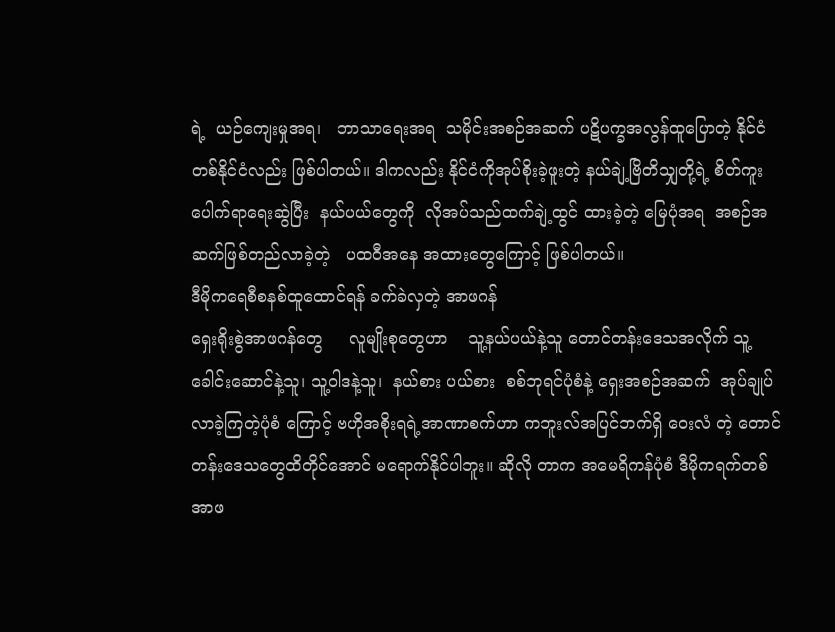ရဲ့  ယဉ်ကျေးမှုအရ၊   ဘာသာရေးအရ  သမိုင်းအစဉ်အဆက် ပဋိပက္ခအလွန်ထူပြောတဲ့ နိုင်ငံတစ်နိုင်ငံလည်း ဖြစ်ပါတယ်။ ဒါကလည်း နိုင်ငံကိုအုပ်စိုးခဲ့ဖူးတဲ့ နယ်ချဲ့ဗြိတိသျှတို့ရဲ့ စိတ်ကူးပေါက်ရာရေးဆွဲပြီး  နယ်ပယ်တွေကို  လိုအပ်သည်ထက်ချဲ့ထွင် ထားခဲ့တဲ့ မြေပုံအရ  အစဉ်အဆက်ဖြစ်တည်လာခဲ့တဲ့   ပထဝီအနေ အထားတွေကြောင့် ဖြစ်ပါတယ်။
ဒီမိုကရေစီစနစ်ထူထောင်ရန် ခက်ခဲလှတဲ့ အာဖဂန်
ရှေးရိုးစွဲအာဖဂန်တွေ     လူမျိုးစုတွေဟာ    သူ့နယ်ပယ်နဲ့သူ တောင်တန်းဒေသအလိုက် သူ့ခေါင်းဆောင်နဲ့သူ၊ သူ့ဝါဒနဲ့သူ၊  နယ်စား ပယ်စား  စစ်ဘုရင်ပုံစံနဲ့ ရှေးအစဉ်အဆက်  အုပ်ချုပ်လာခဲ့ကြတဲ့ပုံစံ ကြောင့် ဗဟိုအစိုးရရဲ့အာဏာစက်ဟာ ကဘူးလ်အပြင်ဘက်ရှိ ဝေးလံ တဲ့ တောင်တန်းဒေသတွေထိတိုင်အောင် မရောက်နိုင်ပါဘူး။ ဆိုလို တာက အမေရိကန်ပုံစံ ဒီမိုကရက်တစ်အာဖ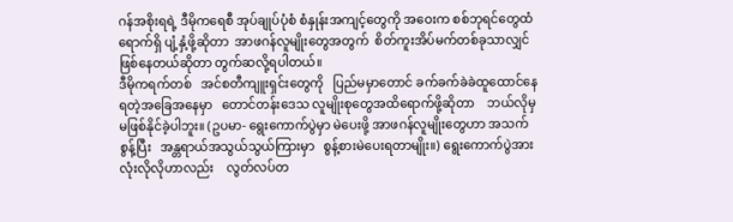ဂန်အစိုးရရဲ့ ဒီမိုကရေစီ အုပ်ချုပ်ပုံစံ စံနှုန်းအကျင့်တွေကို အဝေးက စစ်ဘုရင်တွေထံ ရောက်ရှိ ပျံ့နှံ့ဖို့ဆိုတာ  အာဖဂန်လူမျိုးတွေအတွက်  စိတ်ကူးအိပ်မက်တစ်ခုသာလျှင်ဖြစ်နေတယ်ဆိုတာ တွက်ဆလို့ရပါတယ်။
ဒီမိုကရက်တစ်   အင်စတီကျူးရှင်းတွေကို   ပြည်မမှာတောင် ခက်ခက်ခဲခဲထူထောင်နေရတဲ့အခြေအနေမှာ   တောင်တန်းဒေသ လူမျိုးစုတွေအထိရောက်ဖို့ဆိုတာ    ဘယ်လိုမှ   မဖြစ်နိုင်ခဲ့ပါဘူး။ (ဥပမာ- ရွေးကောက်ပွဲမှာ မဲပေးဖို့ အာဖဂန်လူမျိုးတွေဟာ အသက် စွန့်ပြီး   အန္တရာယ်အသွယ်သွယ်ကြားမှာ   စွန့်စားမဲပေးရတာမျိုး။) ရွေးကောက်ပွဲအားလုံးလိုလိုဟာလည်း    လွတ်လပ်တ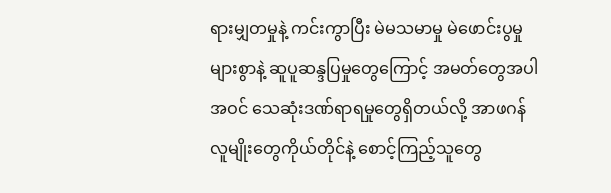ရားမျှတမှုနဲ့ ကင်းကွာပြီး မဲမသမာမှု မဲဖောင်းပွမှုများစွာနဲ့ ဆူပူဆန္ဒပြမှုတွေကြောင့် အမတ်တွေအပါအဝင် သေဆုံးဒဏ်ရာရမှုတွေရှိတယ်လို့ အာဖဂန် လူမျိုးတွေကိုယ်တိုင်နဲ့ စောင့်ကြည့်သူတွေ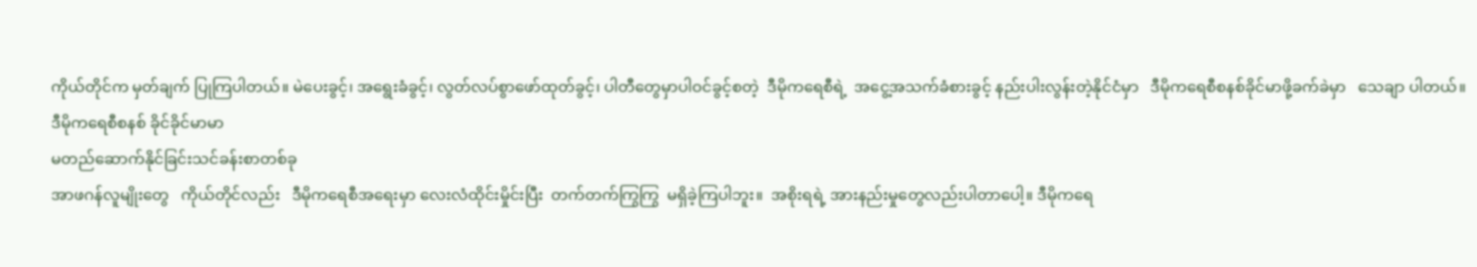ကိုယ်တိုင်က မှတ်ချက် ပြုကြပါတယ်။ မဲပေးခွင့်၊ အရွေးခံခွင့်၊ လွတ်လပ်စွာဖော်ထုတ်ခွင့်၊ ပါတီတွေမှာပါဝင်ခွင့်စတဲ့  ဒီမိုကရေစီရဲ့  အငွေ့အသက်ခံစားခွင့် နည်းပါးလွန်းတဲ့နိုင်ငံမှာ   ဒီမိုကရေစီစနစ်ခိုင်မာဖို့ခက်ခဲမှာ   သေချာ ပါတယ်။
ဒီမိုကရေစီစနစ် ခိုင်ခိုင်မာမာ
မတည်ဆောက်နိုင်ခြင်းသင်ခန်းစာတစ်ခု
အာဖဂန်လူမျိုးတွေ   ကိုယ်တိုင်လည်း   ဒီမိုကရေစီအရေးမှာ လေးလံထိုင်းမှိုင်းပြီး  တက်တက်ကြွကြွ  မရှိခဲ့ကြပါဘူး။  အစိုးရရဲ့ အားနည်းမှုတွေလည်းပါတာပေါ့။ ဒီမိုကရေ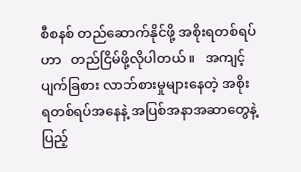စီစနစ် တည်ဆောက်နိုင်ဖို့ အစိုးရတစ်ရပ်ဟာ   တည်ငြိမ်ဖို့လိုပါတယ်။   အကျင့်ပျက်ခြစား လာဘ်စားမှုများနေတဲ့ အစိုးရတစ်ရပ်အနေနဲ့ အပြစ်အနာအဆာတွေနဲ့ ပြည့်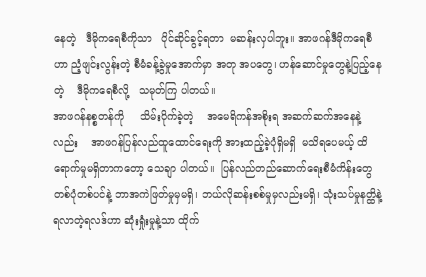နေတဲ့   ဒီမိုကရေစီကိုသာ   ပိုင်ဆိုင်ခွင့်ရတာ  မဆန်းလှပါဘူး။ အာဖဂန်ဒီမိုကရေစီဟာ ညံ့ဖျင်းလွန်းတဲ့ စီမံခန့်ခွဲမှုအောက်မှာ အတု အပတွေ၊ ဟန်ဆောင်မှုတွေနဲ့ပြည့်နေတဲ့    ဒီမိုကရေစီလို့   သမုတ်ကြ ပါတယ်။
အာဖဂန်နစ္စတန်ကို     သိမ်းပိုက်ခဲ့တဲ့    အမေရိကန်အစိုးရ အဆက်ဆက်အနေနဲ့လည်း    အာဖဂန်ပြန်လည်ထူထောင်ရေးကို အားထည့်ခဲ့ပုံရှိမရှိ  မသိရပေမယ့် ထိရောက်မှုမရှိတာကတော့ သေချာ ပါတယ်။  ပြန်လည်တည်ဆောက်ရေးစီမံကိန်းတွေ တစ်ပုံတစ်ပင်နဲ့ ဘာအကဲဖြတ်မှုမှမရှိ၊ ဘယ်လိုဆန်းစစ်မှုမှလည်းမရှိ၊ သုံးသပ်မှုနတ္ထိနဲ့ ရလာတဲ့ရလဒ်ဟာ ဆုံးရှုံးမှုနဲ့သာ ထိုက်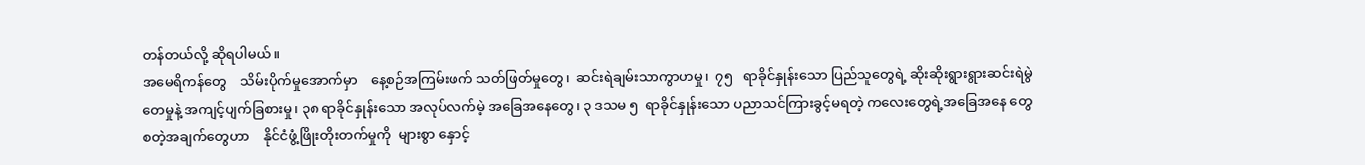တန်တယ်လို့ ဆိုရပါမယ်။
အမေရိကန်တွေ    သိမ်းပိုက်မှုအောက်မှာ    နေ့စဉ်အကြမ်းဖက် သတ်ဖြတ်မှုတွေ၊  ဆင်းရဲချမ်းသာကွာဟမှု၊  ၇၅   ရာခိုင်နှုန်းသော ပြည်သူတွေရဲ့ ဆိုးဆိုးရွားရွားဆင်းရဲမွဲတေမှုနဲ့ အကျင့်ပျက်ခြစားမှု၊ ၃၈ ရာခိုင်နှုန်းသော အလုပ်လက်မဲ့ အခြေအနေတွေ၊ ၃ ဒသမ ၅  ရာခိုင်နှုန်းသော ပညာသင်ကြားခွင့်မရတဲ့ ကလေးတွေရဲ့အခြေအနေ တွေ   စတဲ့အချက်တွေဟာ    နိုင်ငံဖွံ့ဖြိုးတိုးတက်မှုကို  များစွာ နှောင့်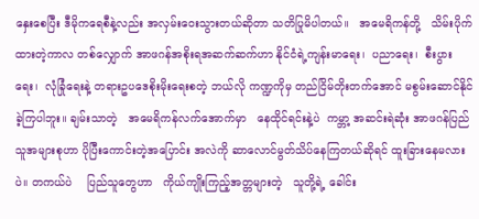နှေးစေပြီး ဒီမိုကရေစီနဲ့လည်း အလှမ်းဝေးသွားတယ်ဆိုတာ သတိပြုမိပါတယ်။   အမေရိကန်တို့   သိမ်းပိုက်ထားတဲ့ကာလ တစ်လျှောက် အာဖဂန်အစိုးရအဆက်ဆက်ဟာ နိုင်ငံရဲ့ကျန်းမာရေး၊  ပညာရေး၊  စီးပွားရေး၊  လုံခြုံရေးနဲ့ တရားဥပဒေစိုးမိုးရေးစတဲ့ ဘယ်လို ကဏ္ဍကိုမှ တည်ငြိမ်တိုးတက်အောင် မစွမ်းဆောင်နိုင်ခဲ့ကြပါဘူး။ ချမ်းသာတဲ့   အမေရိကန်လက်အောက်မှာ   နေထိုင်ရင်းနဲ့ပဲ  ကမ္ဘာ့ အဆင်းရဲဆုံး အာဖဂန်ပြည်သူအများစုဟာ ပိုပြီးကောင်းတဲ့အပြောင်း အလဲကို ဆာလောင်မွတ်သိပ်နေကြတယ်ဆိုရင် ထူးခြားနေမလားပဲ။ တကယ်ပဲ    ပြည်သူတွေဟာ   ကိုယ်ကျိုးကြည့်အတ္တများတဲ့   သူတို့ရဲ့ ခေါင်း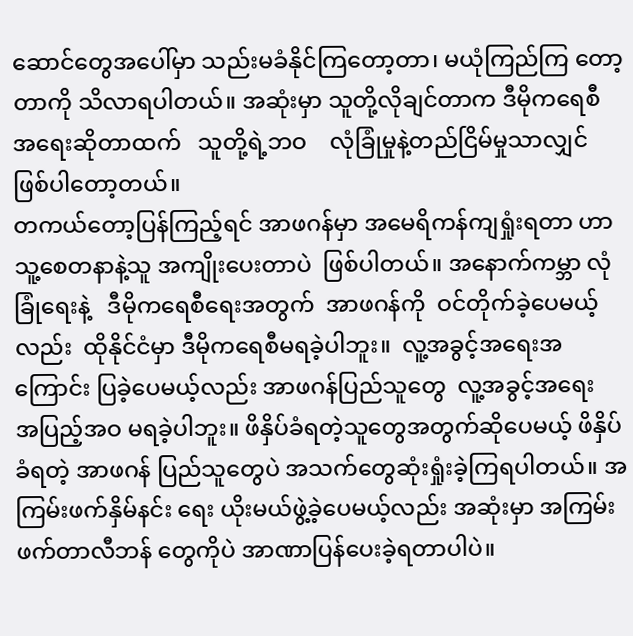ဆောင်တွေအပေါ်မှာ သည်းမခံနိုင်ကြတော့တာ၊ မယုံကြည်ကြ တော့တာကို သိလာရပါတယ်။ အဆုံးမှာ သူတို့လိုချင်တာက ဒီမိုကရေစီ အရေးဆိုတာထက်   သူတို့ရဲ့ဘဝ    လုံခြုံမှုနဲ့တည်ငြိမ်မှုသာလျှင် ဖြစ်ပါတော့တယ်။
တကယ်တော့ပြန်ကြည့်ရင် အာဖဂန်မှာ အမေရိကန်ကျရှုံးရတာ ဟာ  သူ့စေတနာနဲ့သူ အကျိုးပေးတာပဲ  ဖြစ်ပါတယ်။ အနောက်ကမ္ဘာ လုံခြုံရေးနဲ့   ဒီမိုကရေစီရေးအတွက်  အာဖဂန်ကို  ဝင်တိုက်ခဲ့ပေမယ့် လည်း  ထိုနိုင်ငံမှာ ဒီမိုကရေစီမရခဲ့ပါဘူး။  လူ့အခွင့်အရေးအကြောင်း ပြခဲ့ပေမယ့်လည်း အာဖဂန်ပြည်သူတွေ  လူ့အခွင့်အရေး    အပြည့်အဝ မရခဲ့ပါဘူး။ ဖိနှိပ်ခံရတဲ့သူတွေအတွက်ဆိုပေမယ့် ဖိနှိပ်ခံရတဲ့ အာဖဂန် ပြည်သူတွေပဲ အသက်တွေဆုံးရှုံးခဲ့ကြရပါတယ်။ အကြမ်းဖက်နှိမ်နင်း ရေး ယိုးမယ်ဖွဲ့ခဲ့ပေမယ့်လည်း အဆုံးမှာ အကြမ်းဖက်တာလီဘန် တွေကိုပဲ အာဏာပြန်ပေးခဲ့ရတာပါပဲ။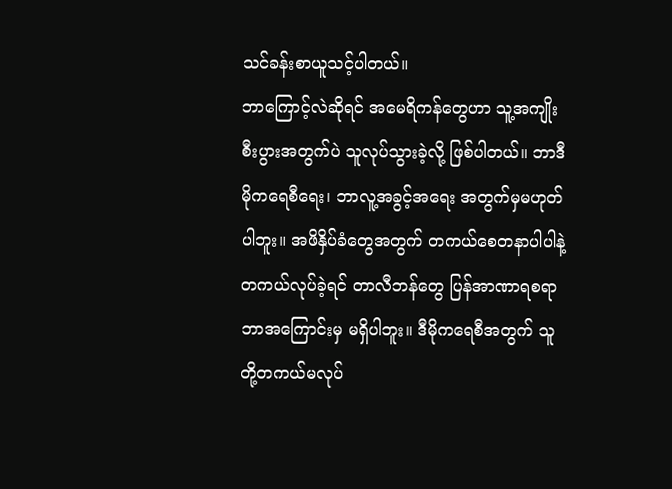သင်ခန်းစာယူသင့်ပါတယ်။
ဘာကြောင့်လဲဆိုရင် အမေရိကန်တွေဟာ သူ့အကျိုးစီးပွားအတွက်ပဲ သူလုပ်သွားခဲ့လို့ ဖြစ်ပါတယ်။ ဘာဒီမိုကရေစီရေး၊ ဘာလူ့အခွင့်အရေး အတွက်မှမဟုတ်ပါဘူး။ အဖိနှိပ်ခံတွေအတွက် တကယ်စေတနာပါပါနဲ့ တကယ်လုပ်ခဲ့ရင် တာလီဘန်တွေ ပြန်အာဏာရစရာ ဘာအကြောင်းမှ မရှိပါဘူး။ ဒီမိုကရေစီအတွက် သူတို့တကယ်မလုပ်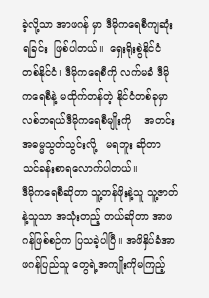ခဲ့လို့သာ အာဖဂန် မှာ ဒီမိုကရေစီကျဆုံးရခြင်း  ဖြစ်ပါတယ်။  ရှေးရိုးစွဲနိုင်ငံ တစ်နိုင်ငံ၊ ဒီမိုကရေစီကို လက်မခံ ဒီမိုကရေစီနဲ့ မထိုက်တန်တဲ့ နိုင်ငံတစ်ခုမှာ လစ်ဘရယ်ဒီမိုကရေစီမျိုးကို    အတင်းအဓမ္မသွတ်သွင်းလို့   မရဘူး ဆိုတာ သင်ခန်းစာရလောက်ပါတယ်။
ဒီမိုကရေစီဆိုတာ သူ့တန်ဖိုးနဲ့သူ သူ့ဇာတ်နဲ့သူသာ အသုံးတည့် တယ်ဆိုတာ အာဖဂန်ဖြစ်စဉ်က ပြသခဲ့ပါပြီ။ အဖိနှိပ်ခံအာဖဂန်ပြည်သူ တွေရဲ့အကျိုးကိုမကြည့်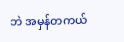ဘဲ အမှန်တကယ်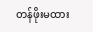တန်ဖိုးမထား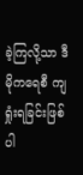ခဲ့ကြလို့သာ ဒီမိုကရေစီ ကျရှုံးရခြင်းဖြစ်ပါ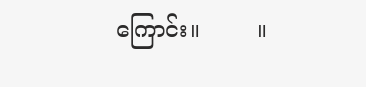ကြောင်း။        ။